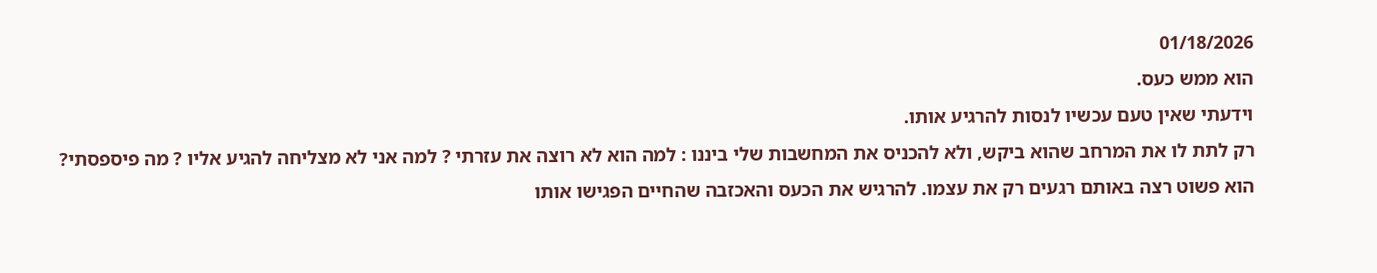01/18/2026
הוא ממש כעס.
וידעתי שאין טעם עכשיו לנסות להרגיע אותו.
רק לתת לו את המרחב שהוא ביקש, ולא להכניס את המחשבות שלי ביננו : למה הוא לא רוצה את עזרתי ? למה אני לא מצליחה להגיע אליו ? מה פיספסתי?
הוא פשוט רצה באותם רגעים רק את עצמו. להרגיש את הכעס והאכזבה שהחיים הפגישו אותו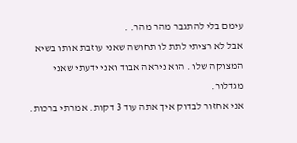עימם בלי להתגבר מהר מהר. .
אבל לא רציתי לתת לו תחושה שאני עוזבת אותו בשיא המצוקה שלו . הוא ניראה אבוד ואני ידעתי שאני מגדלור.
אני אחזור לבדוק איך אתה עוד 3 דקות. אמרתי ברכות.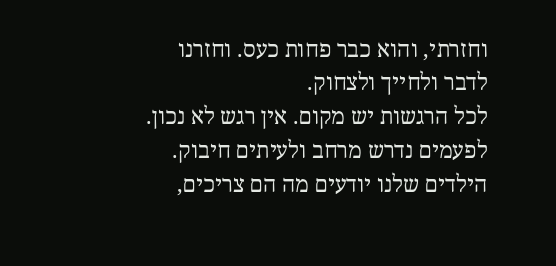וחזרתי, והוא כבר פחות כעס. וחזרנו לדבר ולחייך ולצחוק.
לכל הרגשות יש מקום. אין רגש לא נכון. לפעמים נדרש מרחב ולעיתים חיבוק. הילדים שלנו יודעים מה הם צריכים,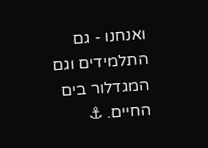ואנחנו - גם התלמידים וגם המגדלור בים החיים. ⚓